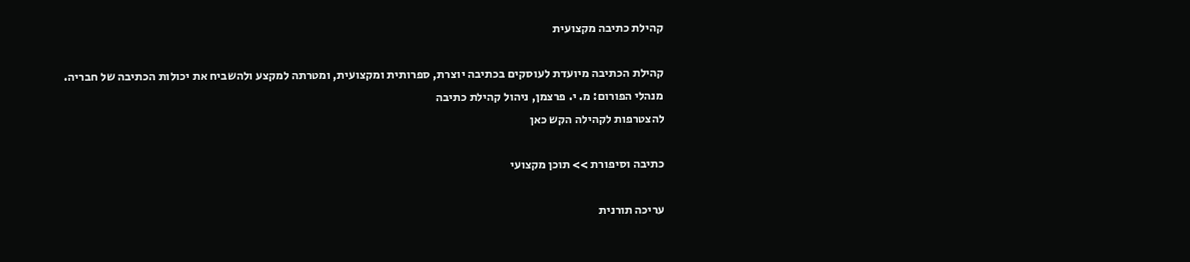קהילת כתיבה מקצועית

קהילת הכתיבה מיועדת לעוסקים בכתיבה יוצרת, ספרותית ומקצועית, ומטרתה למקצע ולהשביח את יכולות הכתיבה של חבריה.
מנהלי הפורום: מ. י. פרצמן, ניהול קהילת כתיבה
להצטרפות לקהילה הקש כאן

כתיבה וסיפורת >> תוכן מקצועי

עריכה תורנית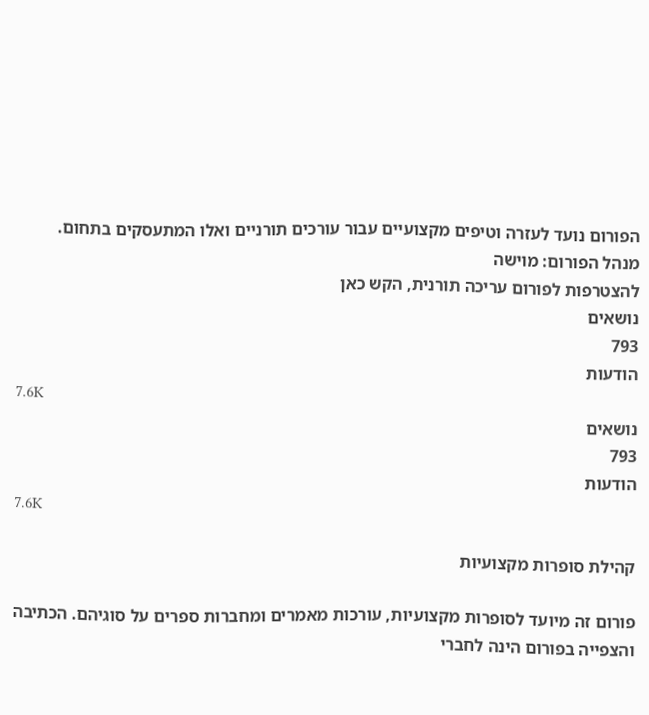הפורום נועד לעזרה וטיפים מקצועיים עבור עורכים תורניים ואלו המתעסקים בתחום.
מנהל הפורום: מוישה
להצטרפות לפורום עריכה תורנית, הקש כאן
נושאים
793
הודעות
7.6K
נושאים
793
הודעות
7.6K

קהילת סופרות מקצועיות

פורום זה מיועד לסופרות מקצועיות, עורכות מאמרים ומחברות ספרים על סוגיהם. הכתיבה והצפייה בפורום הינה לחברי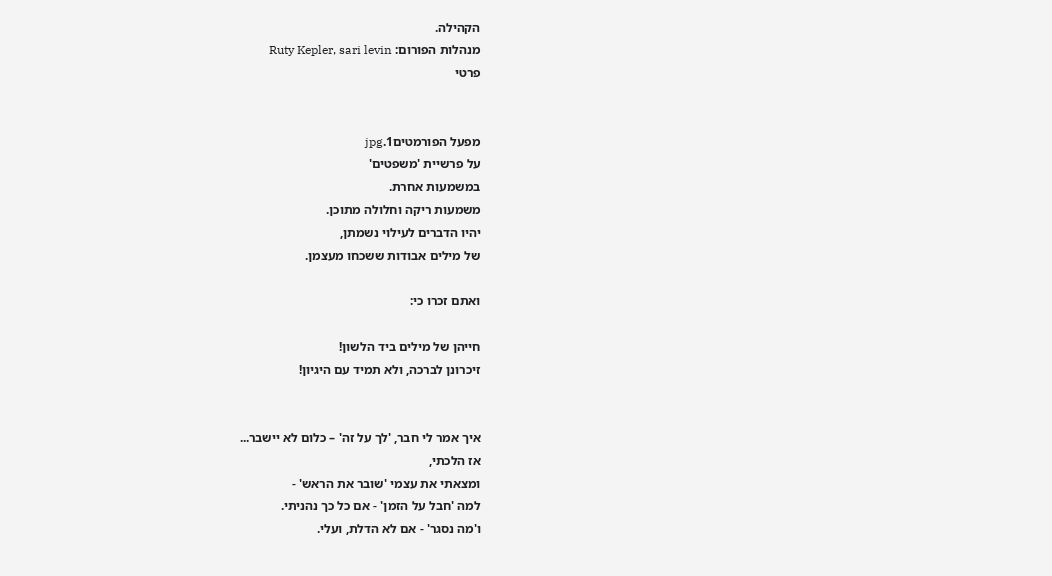הקהילה.
מנהלות הפורום: Ruty Kepler, sari levin
פרטי


מפעל הפורמטים1.jpg
על פרשיית 'משפטים'
במשמעות אחרת.
משמעות ריקה וחלולה מתוכן.
יהיו הדברים לעילוי נשמתן,
של מילים אבודות ששכחו מעצמן.

ואתם זכרו כי:

חייהן של מילים ביד הלשון!
זיכרונן לברכה, ולא תמיד עם היגיון!


איך אמר לי חבר, 'לך על זה' – כלום לא יישבר...
אז הלכתי,
ומצאתי את עצמי 'שובר את הראש' -
למה 'חבל על הזמן' - אם כל כך נהניתי.
ו'מה נסגר' - אם לא הדלת, ועלי.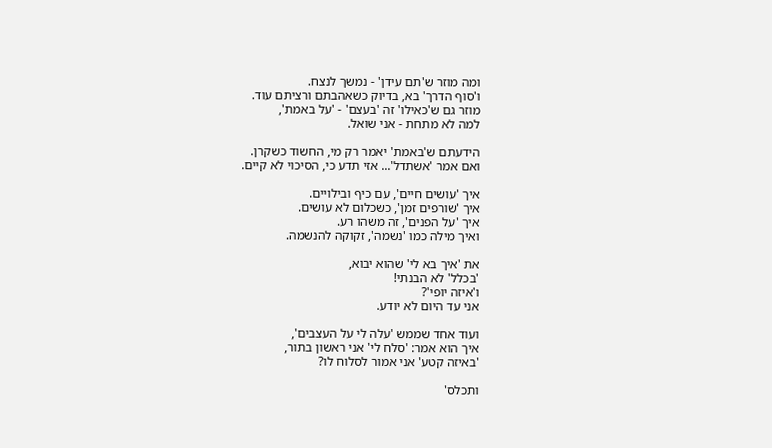ומה מוזר ש'תם עידן' - נמשך לנצח.
ו'סוף הדרך' בא, בדיוק כשאהבתם ורציתם עוד.
מוזר גם ש'כאילו' זה 'בעצם' - 'על באמת',
למה לא מתחת - אני שואל.

הידעתם ש'באמת' יאמר רק מי, החשוד כשקרן.
ואם אמר 'אשתדל'... אזי תדע כי, הסיכוי לא קיים.

איך 'עושים חיים', עם כיף ובילויים.
איך 'שורפים זמן', כשכלום לא עושים.
איך 'על הפנים', זה משהו רע.
ואיך מילה כמו 'נשמה', זקוקה להנשמה.

את 'איך בא לי' שהוא יבוא,
'בכלל' לא הבנתי!
ו'איזה יופי'?
אני עד היום לא יודע.

ועוד אחד שממש 'עלה לי על העצבים',
איך הוא אמר: 'סלח לי' אני ראשון בתור,
'באיזה קטע' אני אמור לסלוח לו?

ותכלס'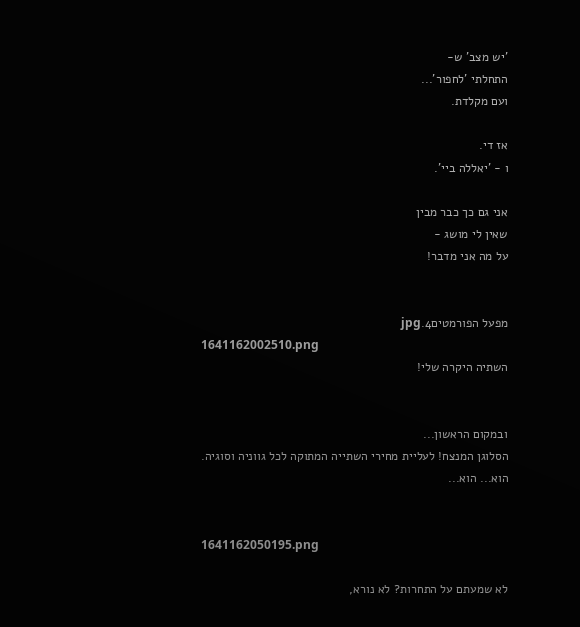'יש מצב' ש-
התחלתי 'לחפור'...
ועם מקלדת.

אז די.
ו - 'יאללה ביי'.

אני גם כך כבר מבין
שאין לי מושג -
על מה אני מדבר!


מפעל הפורמטים4.jpg
1641162002510.png
השתיה היקרה שלי!


ובמקום הראשון...
הסלוגן המנצח! לעליית מחירי השתייה המתוקה לכל גווניה וסוגיה.
הוא... הוא...


1641162050195.png

לא שמעתם על התחרות? לא נורא,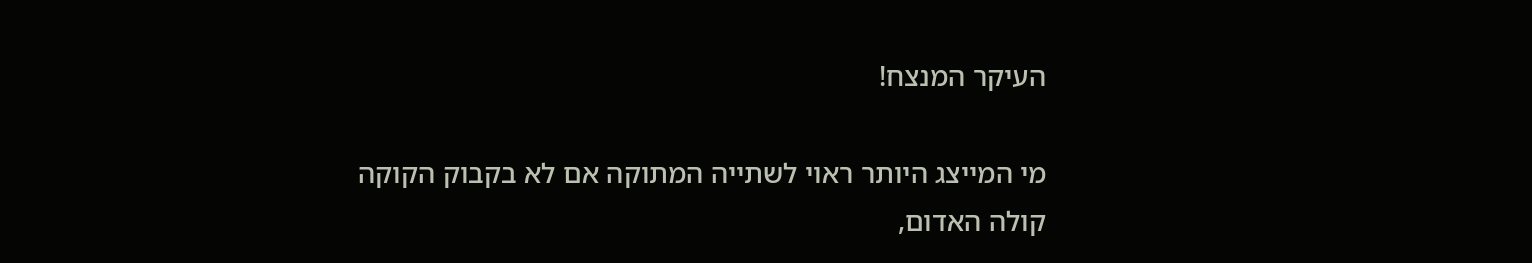העיקר המנצח!

מי המייצג היותר ראוי לשתייה המתוקה אם לא בקבוק הקוקה קולה האדום,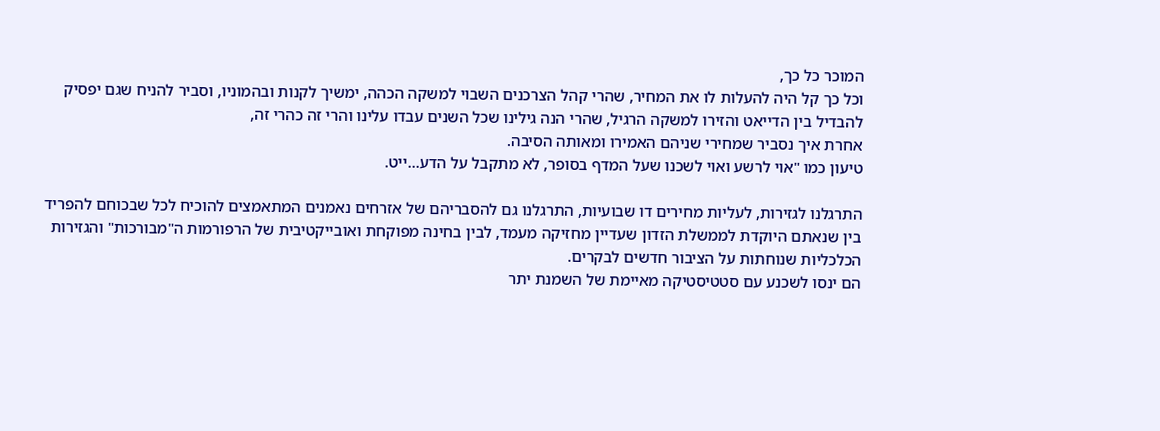המוכר כל כך,
וכל כך קל היה להעלות לו את המחיר, שהרי קהל הצרכנים השבוי למשקה הכהה, ימשיך לקנות ובהמוניו, וסביר להניח שגם יפסיק להבדיל בין הדייאט והזירו למשקה הרגיל, שהרי הנה גילינו שכל השנים עבדו עלינו והרי זה כהרי זה,
אחרת איך נסביר שמחירי שניהם האמירו ומאותה הסיבה.
טיעון כמו "אוי לרשע ואוי לשכנו שעל המדף בסופר, לא מתקבל על הדע...ייט.

התרגלנו לגזירות, לעליות מחירים דו שבועיות, התרגלנו גם להסבריהם של אזרחים נאמנים המתאמצים להוכיח לכל שבכוחם להפריד בין שנאתם היוקדת לממשלת הזדון שעדיין מחזיקה מעמד, לבין בחינה מפוקחת ואובייקטיבית של הרפורמות ה"מבורכות" והגזירות הכלכליות שנוחתות על הציבור חדשים לבקרים.
הם ינסו לשכנע עם סטטיסטיקה מאיימת של השמנת יתר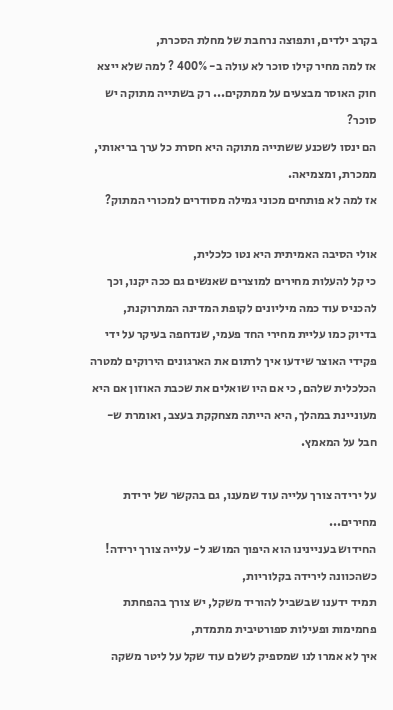בקרב ילדים, ותפוצה נרחבת של מחלת הסכרת,
אז למה מחיר קילו סוכר לא עולה ב- 400% ? למה שלא ייצא חוק האוסר מבצעים על ממתקים... רק בשתייה מתוקה יש סוכר?
הם ינסו לשכנע ששתייה מתוקה היא חסרת כל ערך בריאותי, ממכרת, ומצמיאה.
אז למה לא פותחים מכוני גמילה מסודרים למכורי המתוק?

אולי הסיבה האמיתית היא נטו כלכלית,
כי קל להעלות מחירים למוצרים שאנשים גם ככה יקנו, וכך להכניס עוד כמה מיליונים לקופת המדינה המתרוקנת,
בדיוק כמו עליית מחירי החד פעמי, שנדחפה בעיקר על ידי פקידי האוצר שידעו איך לרתום את הארגונים הירוקים למטרה הכלכלית שלהם, כי אם היו שואלים את שכבת האוזון אם היא מעוניינת במהלך, היא הייתה מצחקקת בעצב, ואומרת ש- חבל על המאמץ.

על ירידה צורך עלייה עוד שמענו, גם בהקשר של ירידת מחירים...
החידוש בעניינינו הוא היפוך המושג ל- עלייה צורך ירידה! כשהכוונה לירידה בקלוריות,
תמיד ידענו שבשביל להוריד משקל, יש צורך בהפחתת פחמימות ופעילות ספורטיבית מתמדת,
איך לא אמרו לנו שמספיק לשלם עוד שקל על ליטר משקה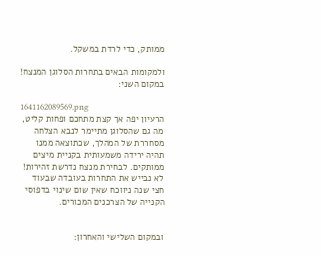ממותק, כדי לרדת במשקל.

ולמקומות הבאים בתחרות הסלוגן המנצח!
במקום השני:

1641162089569.png
הרעיון יפה אך קצת מתחכם ופחות קליט,
מה גם שהסלוגן מתיימר לנבא הצלחה מסחררת של המהלך, שכתוצאה ממנו תהיה ירידה משמעותית בקניית מיצים ממותקים. לבחירת מנצח נדרשת זהירות! לא נבייש את התחרות בעובדה שבעוד חצי שנה ניווכח שאין שום שינוי בדפוסי הקנייה של הצרכנים המכורים.


ובמקום השלישי והאחרון: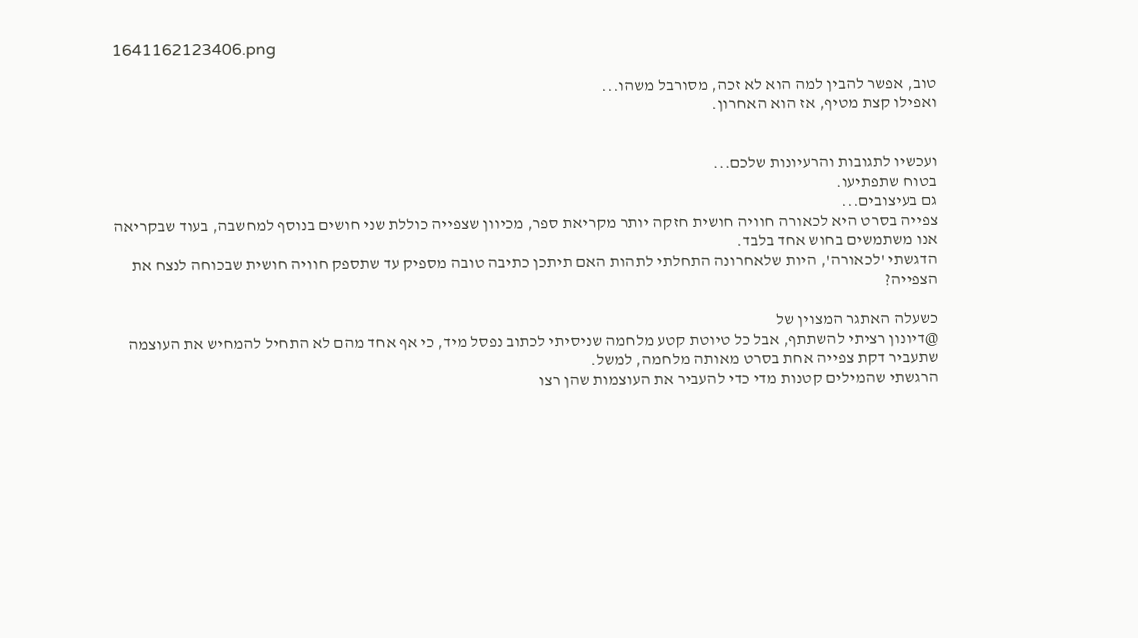1641162123406.png

טוב, אפשר להבין למה הוא לא זכה, מסורבל משהו...
ואפילו קצת מטיף, אז הוא האחרון.


ועכשיו לתגובות והרעיונות שלכם...
בטוח שתפתיעו.
גם בעיצובים...
צפייה בסרט היא לכאורה חוויה חושית חזקה יותר מקריאת ספר, מכיוון שצפייה כוללת שני חושים בנוסף למחשבה, בעוד שבקריאה אנו משתמשים בחוש אחד בלבד.
הדגשתי 'לכאורה', היות שלאחרונה התחלתי לתהות האם תיתכן כתיבה טובה מספיק עד שתספק חוויה חושית שבכוחה לנצח את הצפייה?

כשעלה האתגר המצוין של
@דיונון רציתי להשתתף, אבל כל טיוטת קטע מלחמה שניסיתי לכתוב נפסל מיד, כי אף אחד מהם לא התחיל להמחיש את העוצמה שתעביר דקת צפייה אחת בסרט מאותה מלחמה, למשל.
הרגשתי שהמילים קטנות מדי כדי להעביר את העוצמות שהן רצו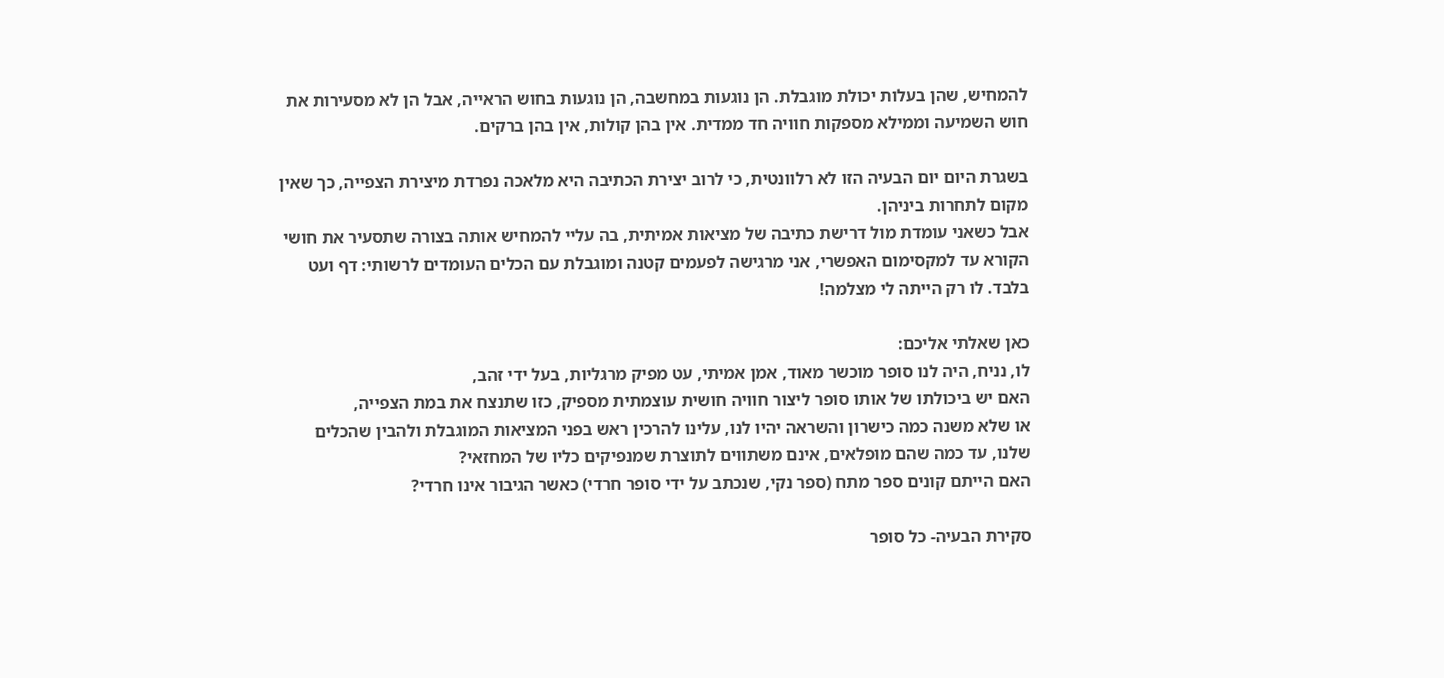להמחיש, שהן בעלות יכולת מוגבלת. הן נוגעות במחשבה, הן נוגעות בחוש הראייה, אבל הן לא מסעירות את חוש השמיעה וממילא מספקות חוויה חד ממדית. אין בהן קולות, אין בהן ברקים.

בשגרת היום יום הבעיה הזו לא רלוונטית, כי לרוב יצירת הכתיבה היא מלאכה נפרדת מיצירת הצפייה, כך שאין מקום לתחרות ביניהן.
אבל כשאני עומדת מול דרישת כתיבה של מציאות אמיתית, בה עליי להמחיש אותה בצורה שתסעיר את חושי הקורא עד למקסימום האפשרי, אני מרגישה לפעמים קטנה ומוגבלת עם הכלים העומדים לרשותי: דף ועט בלבד. לו רק הייתה לי מצלמה!

כאן שאלתי אליכם:
לו, נניח, היה לנו סופר מוכשר מאוד, אמן אמיתי, עט מפיק מרגליות, בעל ידי זהב,
האם יש ביכולתו של אותו סופר ליצור חוויה חושית עוצמתית מספיק, כזו שתנצח את במת הצפייה,
או שלא משנה כמה כישרון והשראה יהיו לנו, עלינו להרכין ראש בפני המציאות המוגבלת ולהבין שהכלים שלנו, עד כמה שהם מופלאים, אינם משתווים לתוצרת שמנפיקים כליו של המחזאי?
האם הייתם קונים ספר מתח (ספר נקי, שנכתב על ידי סופר חרדי) כאשר הגיבור אינו חרדי?

סקירת הבעיה- כל סופר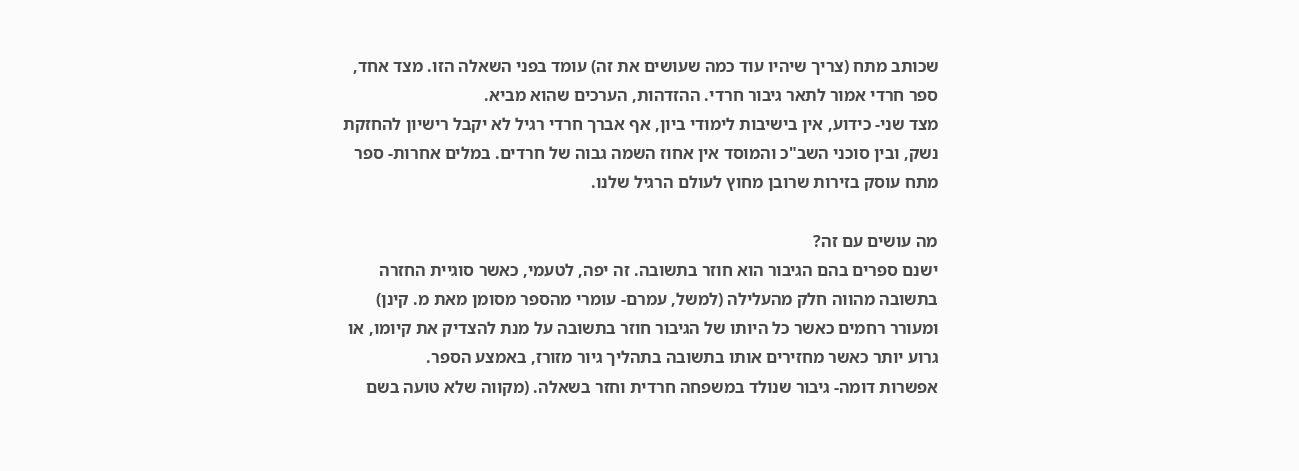שכותב מתח (צריך שיהיו עוד כמה שעושים את זה) עומד בפני השאלה הזו. מצד אחד, ספר חרדי אמור לתאר גיבור חרדי. ההזדהות, הערכים שהוא מביא.
מצד שני- כידוע, אין בישיבות לימודי ביון, אף אברך חרדי רגיל לא יקבל רישיון להחזקת נשק, ובין סוכני השב"כ והמוסד אין אחוז השמה גבוה של חרדים. במלים אחרות- ספר מתח עוסק בזירות שרובן מחוץ לעולם הרגיל שלנו.

מה עושים עם זה?
ישנם ספרים בהם הגיבור הוא חוזר בתשובה. זה יפה, לטעמי, כאשר סוגיית החזרה בתשובה מהווה חלק מהעלילה (למשל, עמרם- עומרי מהספר מסומן מאת מ. קינן) ומעורר רחמים כאשר כל היותו של הגיבור חוזר בתשובה על מנת להצדיק את קיומו, או גרוע יותר כאשר מחזירים אותו בתשובה בתהליך גיור מזורז, באמצע הספר.
אפשרות דומה- גיבור שנולד במשפחה חרדית וחזר בשאלה. (מקווה שלא טועה בשם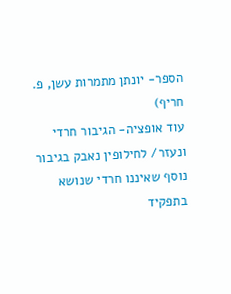הספר- יונתן מתמרות עשן, פ. חריף)
עוד אופציה- הגיבור חרדי ונעזר/ לחילופין נאבק בגיבור נוסף שאיננו חרדי שנושא בתפקיד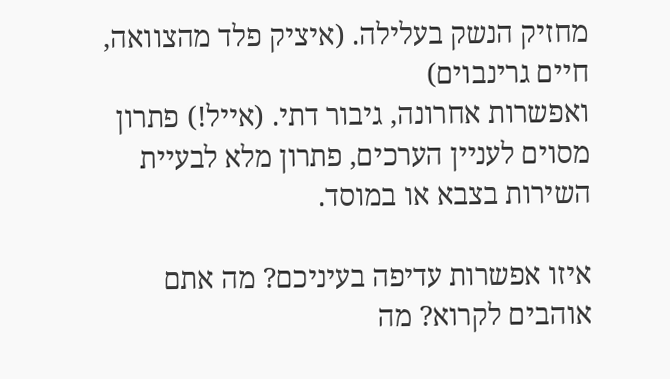מחזיק הנשק בעלילה. (איציק פלד מהצוואה, חיים גרינבוים)
ואפשרות אחרונה, גיבור דתי. (אייל!) פתרון מסוים לעניין הערכים, פתרון מלא לבעיית השירות בצבא או במוסד.

איזו אפשרות עדיפה בעיניכם? מה אתם אוהבים לקרוא? מה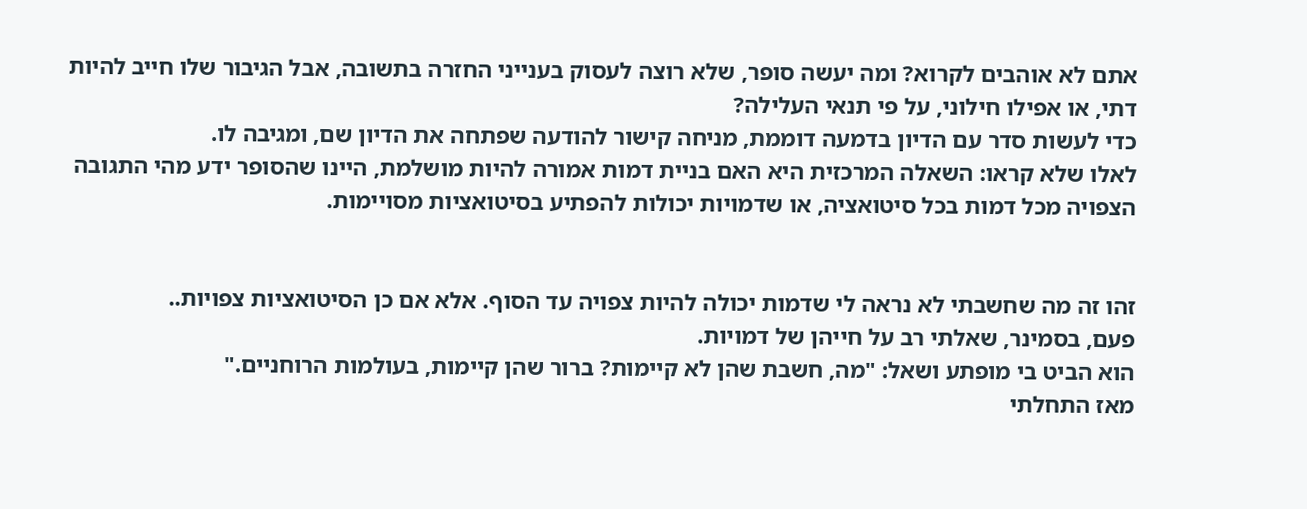אתם לא אוהבים לקרוא? ומה יעשה סופר, שלא רוצה לעסוק בענייני החזרה בתשובה, אבל הגיבור שלו חייב להיות דתי, או אפילו חילוני, על פי תנאי העלילה?
כדי לעשות סדר עם הדיון בדמעה דוממת, מניחה קישור להודעה שפתחה את הדיון שם, ומגיבה לו.
לאלו שלא קראו: השאלה המרכזית היא האם בניית דמות אמורה להיות מושלמת, היינו שהסופר ידע מהי התגובה הצפויה מכל דמות בכל סיטואציה, או שדמויות יכולות להפתיע בסיטואציות מסויימות.


זהו זה מה שחשבתי לא נראה לי שדמות יכולה להיות צפויה עד הסוף. אלא אם כן הסיטואציות צפויות..
פעם, בסמינר, שאלתי רב על חייהן של דמויות.
הוא הביט בי מופתע ושאל: "מה, חשבת שהן לא קיימות? ברור שהן קיימות, בעולמות הרוחניים."
מאז התחלתי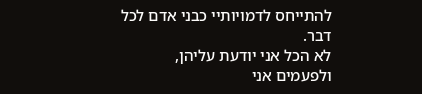להתייחס לדמויותיי כבני אדם לכל דבר.
לא הכל אני יודעת עליהן, ולפעמים אני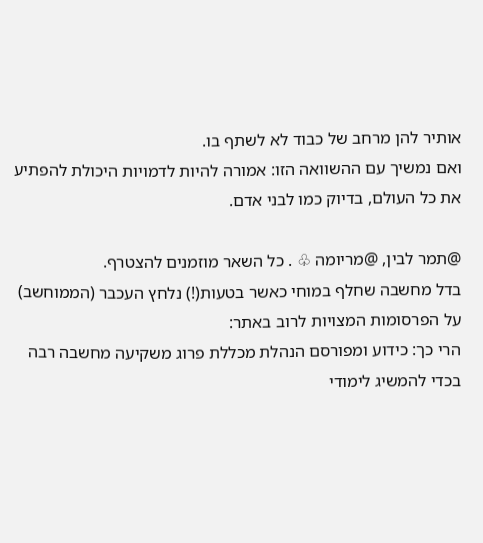אותיר להן מרחב של כבוד לא לשתף בו.
ואם נמשיך עם ההשוואה הזו: אמורה להיות לדמויות היכולת להפתיע את כל העולם, בדיוק כמו לבני אדם.

@תמר לבין, @מריומה ♧ . כל השאר מוזמנים להצטרף.
בדל מחשבה שחלף במוחי כאשר בטעות(!) נלחץ העכבר (הממוחשב) על הפרסומות המצויות לרוב באתר:
הרי כך: כידוע ומפורסם הנהלת מכללת פרוג משקיעה מחשבה רבה בכדי להמשיג לימודי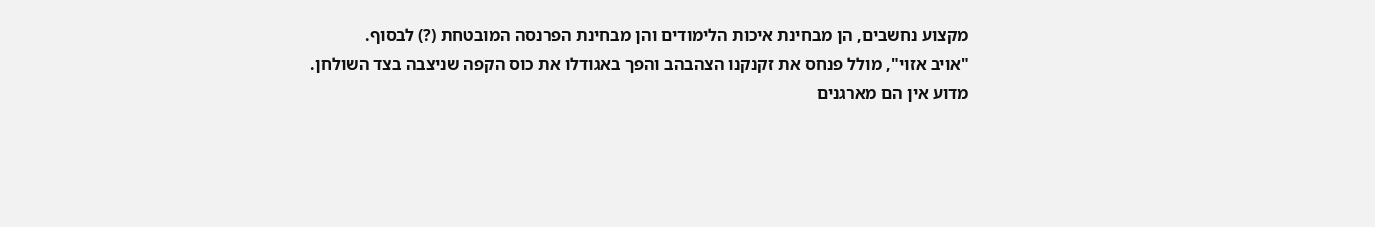מקצוע נחשבים, הן מבחינת איכות הלימודים והן מבחינת הפרנסה המובטחת (?) לבסוף.
"אויב אזוי", מולל פנחס את זקנקנו הצהבהב והפך באגודלו את כוס הקפה שניצבה בצד השולחן.
מדוע אין הם מארגנים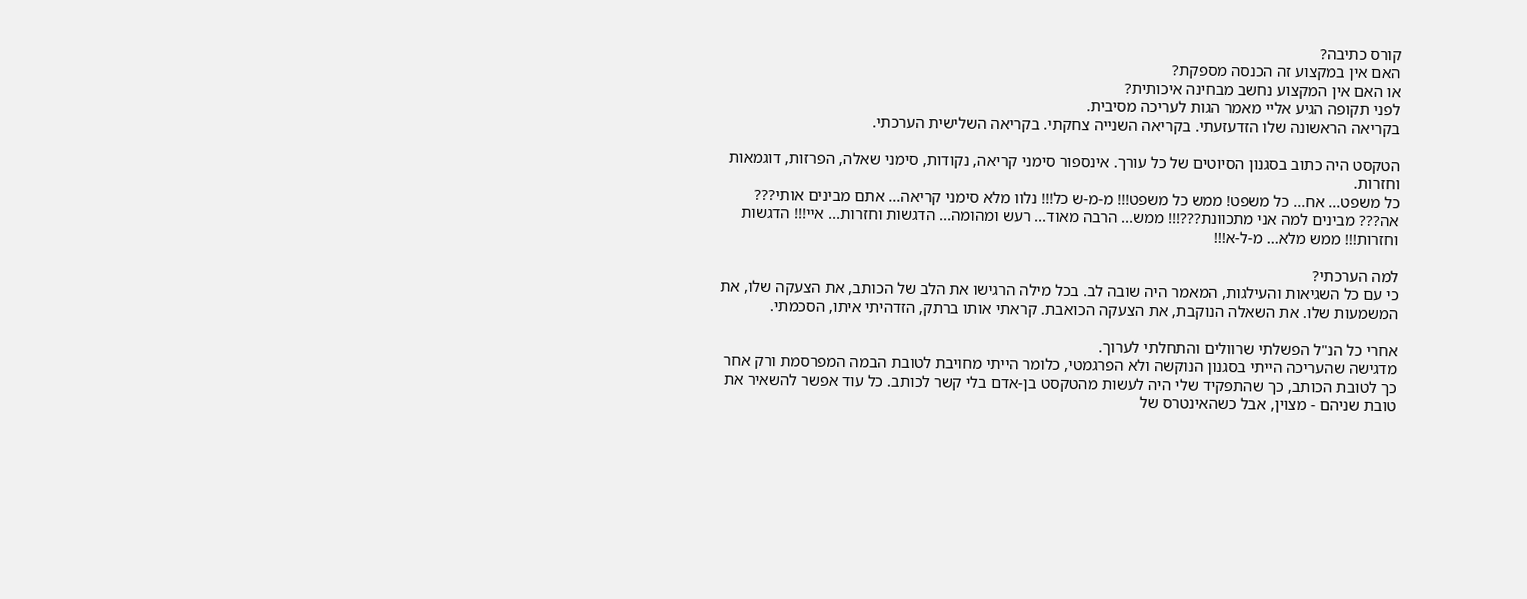קורס כתיבה?
האם אין במקצוע זה הכנסה מספקת?
או האם אין המקצוע נחשב מבחינה איכותית?
לפני תקופה הגיע אליי מאמר הגות לעריכה מסיבית.
בקריאה הראשונה שלו הזדעזעתי. בקריאה השנייה צחקתי. בקריאה השלישית הערכתי.

הטקסט היה כתוב בסגנון הסיוטים של כל עורך. אינספור סימני קריאה, נקודות, סימני שאלה, הפרזות, דוגמאות וחזרות.
כל משפט... אח... כל משפט! ממש כל משפט!!! מ-מ-ש כל!!! נלוו מלא סימני קריאה... אתם מבינים אותי??? אה??? מבינים למה אני מתכוונת???!!! ממש... הרבה מאוד... רעש ומהומה... הדגשות וחזרות... איי!!! הדגשות וחזרות!!! ממש מלא... מ-ל-א!!!

למה הערכתי?
כי עם כל השגיאות והעילגות, המאמר היה שובה לב. בכל מילה הרגישו את הלב של הכותב, את הצעקה שלו, את המשמעות שלו. את השאלה הנוקבת, את הצעקה הכואבת. קראתי אותו ברתק, הזדהיתי איתו, הסכמתי.

אחרי כל הנ"ל הפשלתי שרוולים והתחלתי לערוך.
מדגישה שהעריכה הייתי בסגנון הנוקשה ולא הפרגמטי, כלומר הייתי מחויבת לטובת הבמה המפרסמת ורק אחר כך לטובת הכותב, כך שהתפקיד שלי היה לעשות מהטקסט בן-אדם בלי קשר לכותב. כל עוד אפשר להשאיר את טובת שניהם - מצוין, אבל כשהאינטרס של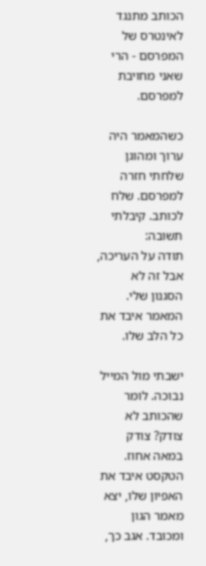הכותב מתנגד לאינטרס של המפרסם - הרי שאני מחויבת למפרסם.

כשהמאמר היה ערוך ומהוגן שלחתי חזרה למפרסם. שלח לכותב. קיבלתי תשובה:
תודה על העריכה, אבל זה לא הסגנון שלי. המאמר איבד את כל הלב שלו.

ישבתי מול המייל נבוכה. לומר שהכותב לא צודק? צודק במאה אחוז. הטקסט איבד את האפיון שלו, יצא מאמר הגון ומכובד. אגב כך,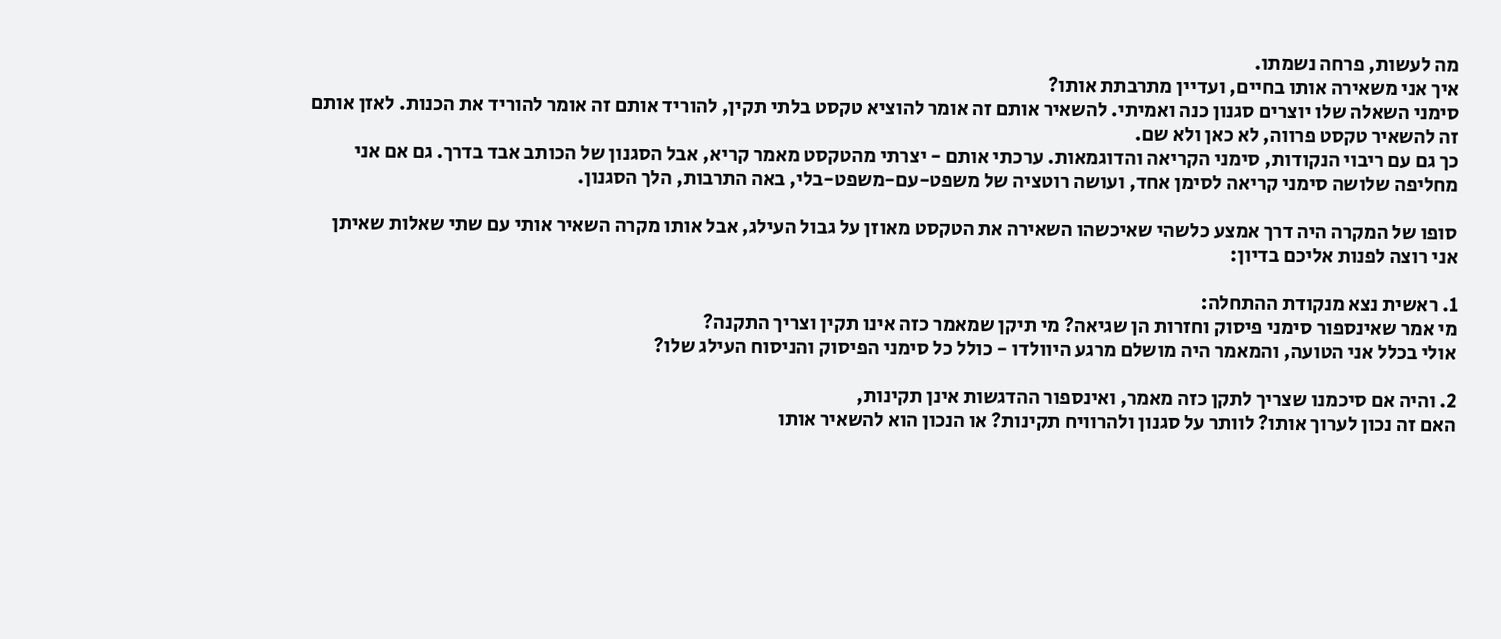מה לעשות, פרחה נשמתו.
איך אני משאירה אותו בחיים, ועדיין מתרבתת אותו?
סימני השאלה שלו יוצרים סגנון כנה ואמיתי. להשאיר אותם זה אומר להוציא טקסט בלתי תקין, להוריד אותם זה אומר להוריד את הכנות. לאזן אותם זה להשאיר טקסט פרווה, לא כאן ולא שם.
כך גם עם ריבוי הנקודות, סימני הקריאה והדוגמאות. ערכתי אותם - יצרתי מהטקסט מאמר קריא, אבל הסגנון של הכותב אבד בדרך. גם אם אני מחליפה שלושה סימני קריאה לסימן אחד, ועושה רוטציה של משפט-עם-משפט-בלי, באה התרבות, הלך הסגנון.

סופו של המקרה היה דרך אמצע כלשהי שאיכשהו השאירה את הטקסט מאוזן על גבול העילג, אבל אותו מקרה השאיר אותי עם שתי שאלות שאיתן אני רוצה לפנות אליכם בדיון:

1. ראשית נצא מנקודת ההתחלה:
מי אמר שאינספור סימני פיסוק וחזרות הן שגיאה? מי תיקן שמאמר כזה אינו תקין וצריך התקנה?
אולי בכלל אני הטועה, והמאמר היה מושלם מרגע היוולדו - כולל כל סימני הפיסוק והניסוח העילג שלו?

2. והיה אם סיכמנו שצריך לתקן כזה מאמר, ואינספור ההדגשות אינן תקינות,
האם זה נכון לערוך אותו? לוותר על סגנון ולהרוויח תקינות? או הנכון הוא להשאיר אותו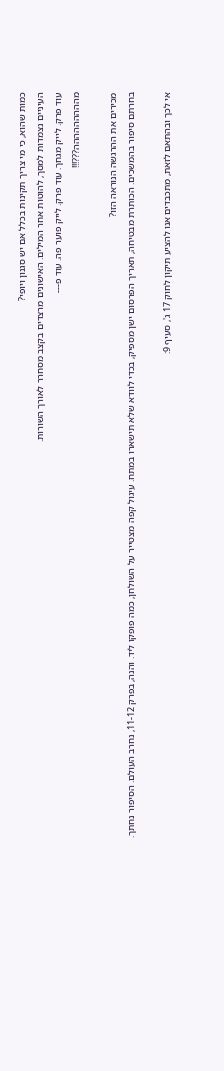כמות שהוא, כי מי צריך תקינות בכלל אם יש סגנון ויופי?
העיניים נצמדות למסך, להוטות אחר המילים. האישונים מרצדים בקצב מסחרר לאורך השורות.
עוד פרק. לייק מגחך. עוד פרק. לייק פוער פה. עוד פ---
מההההההההה???!!!

מכירים את ההרגשה הנוראה הזו?
בחרתם סיפור בהמשכים. הכותרת מבטיחה, תאריך הפרסום ישן מספיק, בכדי לוודא שלא תישארו במתח. עיגול קפה מצטייר על השולחן, כמה פופקו ליד. והנה, בפרק 11-12, נחרב העולם. הסיפור נחתך.

אי לכך ובהתאם לזאת, מתכבדים אנו להציע תיקון לחוק 17 ג', סעיף 9: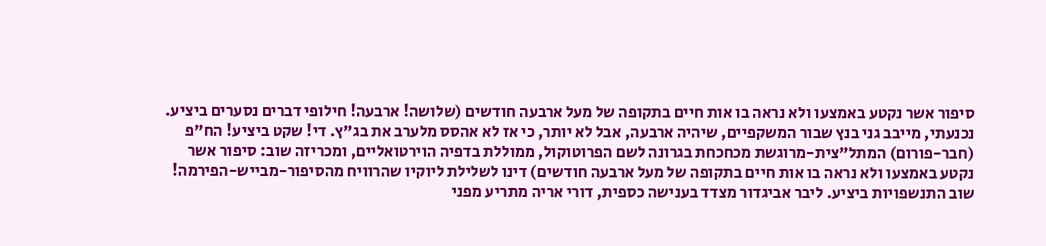סיפור אשר נקטע באמצעו ולא נראה בו אות חיים בתקופה של מעל ארבעה חודשים (שלושה! ארבעה! חילופי דברים נסערים ביציע. נכנעתי, מייבב גני בנץ שבור המשקפיים, שיהיה ארבעה, אבל לא יותר, כי אז לא אהסס מלערב את בג"ץ. די! שקט ביציע! הח"פ (חבר-פורום) המתל"צית-מרוגשת מכחכחת בגרונה לשם הפרוטוקול, ממוללת בדפיה הוירטואליים, ומכריזה שוב: סיפור אשר נקטע באמצעו ולא נראה בו אות חיים בתקופה של מעל ארבעה חודשים) דינו לשלילת ליוקיו שהרוויח מהסיפור-מבייש-הפירמה!
שוב התנשפויות ביציע. ליבר אביגדור מצדד בענישה כספית, דורי אריה מתריע מפני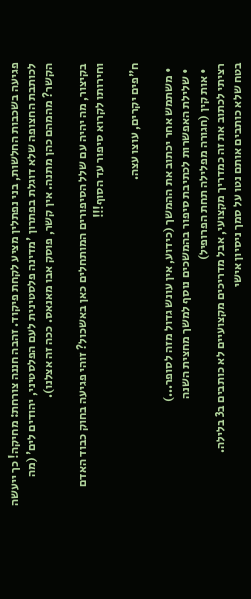פגיעה בשכבות החלשות, בני נפתלין מציע לקחת פיקוד. זהבה חננה צורחת: מחיקה! כך ייעשה לכותבת החצופה שלא דוגלת בפתרון 'מדינה פלסטינית לעם הפלסטיני, יהודים לים' (מה הקשר? מהמהם כהן מתנה. אין קשר, פוסק אבו מאנאס. ככה זה אצלנו).

בקיצור, מה יהיה עם שלל הסיפורים המותחלים כאן באשכול? זוהי פגיעה בחוק כבוד האדם וחירותו לקרוא סיפור עד הסוף!!!

ח"פים יקרים, עוצו עצה.

  • משתמש אחר יכתוב את ההמשך (כידוע, אין עונש גדול מזה לסופר...)
  • שלילת האפשרות לכתיבת סיפור בהמשכים נוסף למשך מחצית השנה
  • אות קין (חגורה מפלילה תחת הפרופיל)
רציתי לכתוב את זה כמדריך מקצועי, אבל מדריכים מקצועיים לא כותבים ב3 בלילה.
בטח שלא כותבים אותם נטו על סמך ניסיון אישי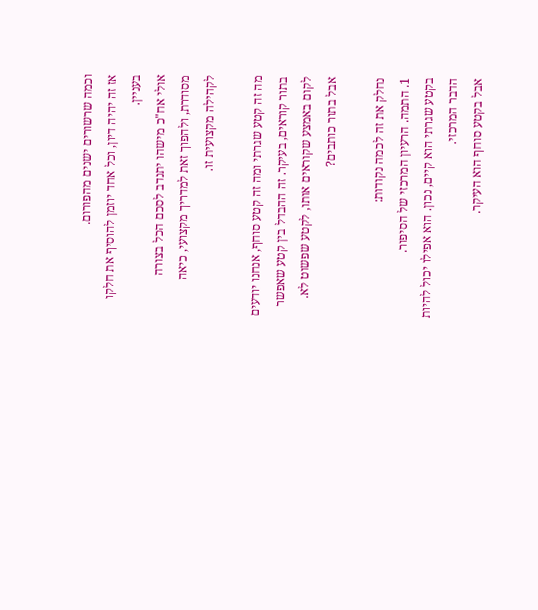וכמה שרשורים ישנים מהפורום.
אז זה יהיה דיון, וכל אחד יוזמן להוסיף את חלקו בעניין.
אולי אח"כ מישהו יתנדב לסכם הכל בצורה מסודרת, ולהפוך זאת למדריך מקצועי, כיאה לקהילה מקצועית זו.

מה זה קטע שגרתי ומה זה קטע סוחף, אנחנו יודעים בתור קוראים, בעיקר. זה ההבדל בין קטע שאפשר לקום באמצע שקוראים אותו, לקטע שפשוט לא.
אבל בתור כותבים?

נחלק את זה לכמה נקודות:
1. התמה. הרעיון המרכזי של הסיפור.
בקטע שגרתי הוא קיים, נכון. הוא אפילו יכול להיות הדבר המרכזי.
אבל בקטע סוחף הוא העיקר.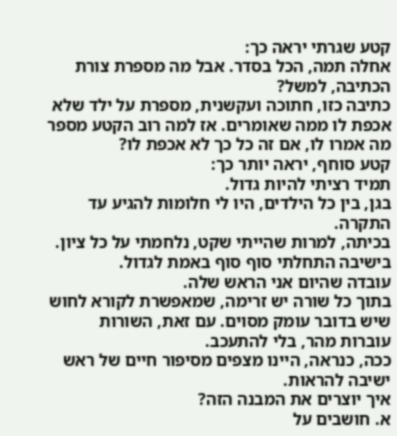קטע שגרתי יראה כך:
אחלה תמה, הכל בסדר. אבל מה מספרת צורת הכתיבה, למשל?
כתיבה כזו, חתוכה ועקשנית, מספרת על ילד שלא אכפת לו ממה שאומרים. אז למה רוב הקטע מספר מה אמרו לו, אם זה כל כך לא אכפת לו?
קטע סוחף, יראה יותר כך:
תמיד רציתי להיות גדול.
בגן, בין כל הילדים, היו לי חלומות להגיע עד התקרה.
בכיתה, למרות שהייתי שקט, נלחמתי על כל ציון.
בישיבה התחלתי סוף סוף באמת לגדול.
עובדה שהיום אני הראש שלה.
בתוך כל שורה יש זרימה, שמאפשרת לקורא לחוש שיש בדובר עומק מסוים. עם זאת, השורות עוברות מהר, בלי להתעכב.
ככה, כנראה, היינו מצפים מסיפור חיים של ראש ישיבה להראות.
איך יוצרים את המבנה הזה?
א. חושבים על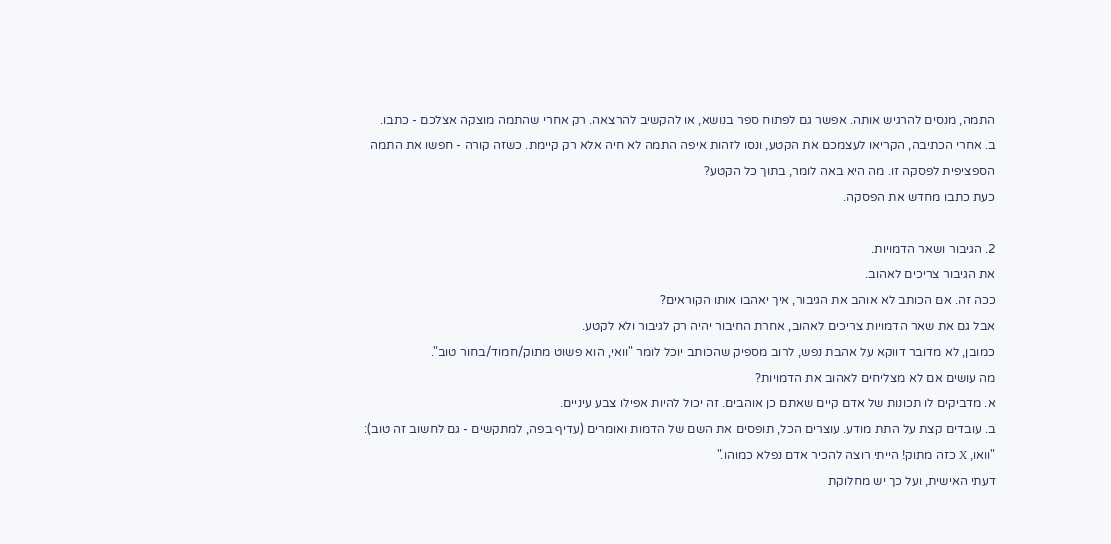התמה, מנסים להרגיש אותה. אפשר גם לפתוח ספר בנושא, או להקשיב להרצאה. רק אחרי שהתמה מוצקה אצלכם - כתבו.
ב. אחרי הכתיבה, הקריאו לעצמכם את הקטע, ונסו לזהות איפה התמה לא חיה אלא רק קיימת. כשזה קורה - חפשו את התמה הספציפית לפסקה זו. מה היא באה לומר, בתוך כל הקטע?
כעת כתבו מחדש את הפסקה.

2. הגיבור ושאר הדמויות.
את הגיבור צריכים לאהוב.
ככה זה. אם הכותב לא אוהב את הגיבור, איך יאהבו אותו הקוראים?
אבל גם את שאר הדמויות צריכים לאהוב, אחרת החיבור יהיה רק לגיבור ולא לקטע.
כמובן, לא מדובר דווקא על אהבת נפש, לרוב מספיק שהכותב יוכל לומר "וואי, הוא פשוט מתוק/חמוד/בחור טוב".
מה עושים אם לא מצליחים לאהוב את הדמויות?
א. מדביקים לו תכונות של אדם קיים שאתם כן אוהבים. זה יכול להיות אפילו צבע עיניים.
ב. עובדים קצת על התת מודע. עוצרים הכל, תופסים את השם של הדמות ואומרים (עדיף בפה, למתקשים - גם לחשוב זה טוב): "וואו, X כזה מתוק! הייתי רוצה להכיר אדם נפלא כמוהו."
דעתי האישית, ועל כך יש מחלוקת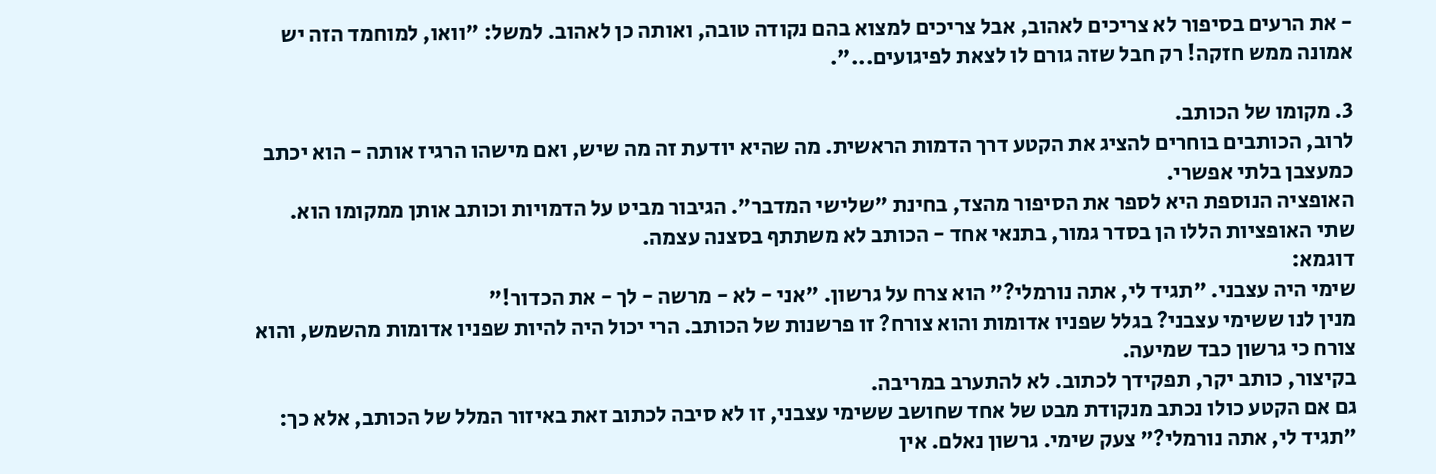- את הרעים בסיפור לא צריכים לאהוב, אבל צריכים למצוא בהם נקודה טובה, ואותה כן לאהוב. למשל: "וואו, למוחמד הזה יש אמונה ממש חזקה! רק חבל שזה גורם לו לצאת לפיגועים...".

3. מקומו של הכותב.
לרוב, הכותבים בוחרים להציג את הקטע דרך הדמות הראשית. מה שהיא יודעת זה מה שיש, ואם מישהו הרגיז אותה - הוא יכתב כמעצבן בלתי אפשרי.
האופציה הנוספת היא לספר את הסיפור מהצד, בחינת "שלישי המדבר". הגיבור מביט על הדמויות וכותב אותן ממקומו הוא.
שתי האופציות הללו הן בסדר גמור, בתנאי אחד - הכותב לא משתתף בסצנה עצמה.
דוגמא:
שימי היה עצבני. "תגיד לי, אתה נורמלי?" הוא צרח על גרשון. "אני - לא - מרשה - לך - את הכדור!"
מנין לנו ששימי עצבני? בגלל שפניו אדומות והוא צורח? זו פרשנות של הכותב. הרי יכול היה להיות שפניו אדומות מהשמש, והוא צורח כי גרשון כבד שמיעה.
בקיצור, כותב יקר, תפקידך לכתוב. לא להתערב במריבה.
גם אם הקטע כולו נכתב מנקודת מבט של אחד שחושב ששימי עצבני, זו לא סיבה לכתוב זאת באיזור המלל של הכותב, אלא כך:
"תגיד לי, אתה נורמלי?" צעק שימי. גרשון נאלם. אין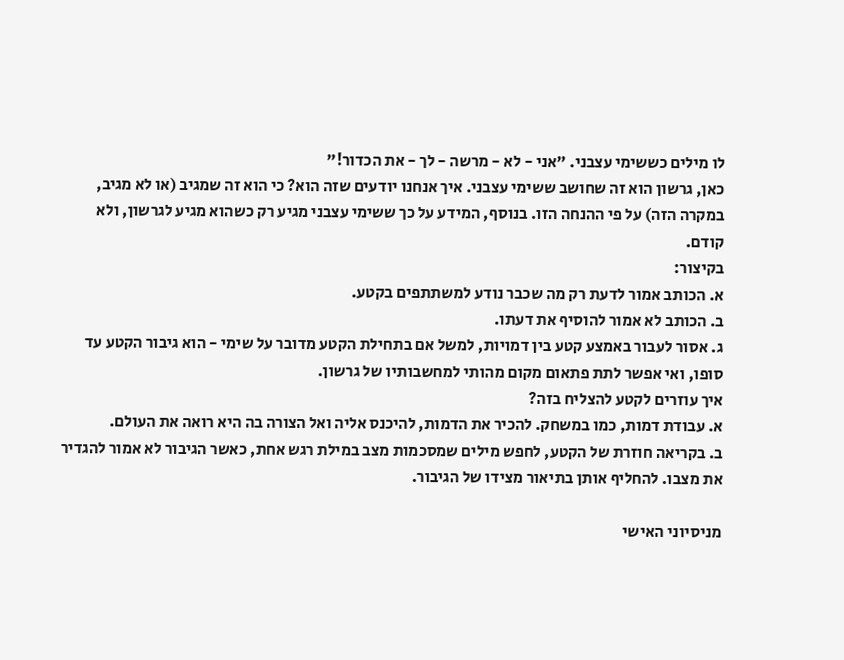לו מילים כששימי עצבני. "אני - לא - מרשה - לך - את הכדור!"
כאן, גרשון הוא זה שחושב ששימי עצבני. איך אנחנו יודעים שזה הוא? כי הוא זה שמגיב (או לא מגיב, במקרה הזה) על פי ההנחה הזו. בנוסף, המידע על כך ששימי עצבני מגיע רק כשהוא מגיע לגרשון, ולא קודם.
בקיצור:
א. הכותב אמור לדעת רק מה שכבר נודע למשתתפים בקטע.
ב. הכותב לא אמור להוסיף את דעתו.
ג. אסור לעבור באמצע קטע בין דמויות, למשל אם בתחילת הקטע מדובר על שימי - הוא גיבור הקטע עד סופו, ואי אפשר לתת פתאום מקום מהותי למחשבותיו של גרשון.
איך עוזרים לקטע להצליח בזה?
א. עבודת דמות, כמו במשחק. להכיר את הדמות, להיכנס אליה ואל הצורה בה היא רואה את העולם.
ב. בקריאה חוזרת של הקטע, לחפש מילים שמסכמות מצב במילת רגש אחת, כאשר הגיבור לא אמור להגדיר את מצבו. להחליף אותן בתיאור מצידו של הגיבור.

מניסיוני האישי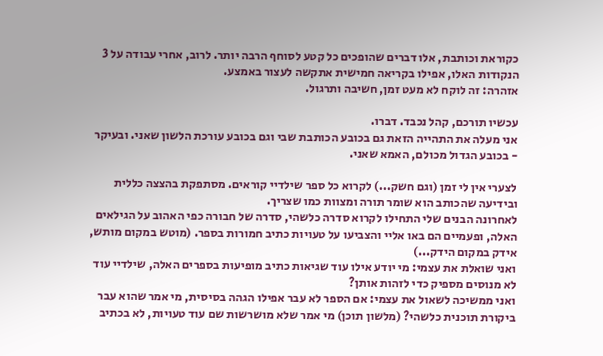כקוראת וכותבת, אלו דברים שהופכים כל קטע לסוחף הרבה יותר. לרוב, אחרי עבודה על 3 הנקודות האלו, אפילו בקריאה חמישית אתקשה לעצור באמצע.
אזהרה: זה לוקח לא מעט זמן, חשיבה ותרגול.

עכשיו תורכם, קהל נכבד. דברו.
אני מעלה את התהייה הזאת גם בכובע הכותבת שבי וגם בכובע עורכת הלשון שאני. ובעיקר - בכובע הגדול מכולם, האמא שאני.

לצערי אין לי זמן (וגם חשק...) לקרוא כל ספר שילדיי קוראים. מסתפקת בהצצה כללית ובידיעה שהכותב הוא שומר תורה ומצוות כמו שצריך.
לאחרונה הבנים שלי התחילו לקרוא סדרה כלשהי, סדרה של חבורה כפי האהוב על הגילאים האלה, ופעמיים הם באו אליי והצביעו על טעויות כתיב חמורות בספר. (מוטש במקום מותש, אידק במקום הידק...)
ואני שואלת את עצמי: מי יודע אילו עוד שגיאות כתיב מופיעות בספרים האלה, שילדיי עוד לא מנוסים מספיק כדי לזהות אותן?
ואני ממשיכה לשאול את עצמי: אם הספר לא עבר אפילו הגהה בסיסית, מי אמר שהוא עבר ביקורת תוכנית כלשהי? (מלשון תוכן) מי אמר שלא מושרשות שם עוד טעויות, לא בכתיב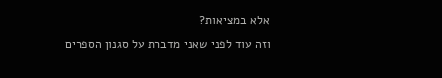אלא במציאות?
וזה עוד לפני שאני מדברת על סגנון הספרים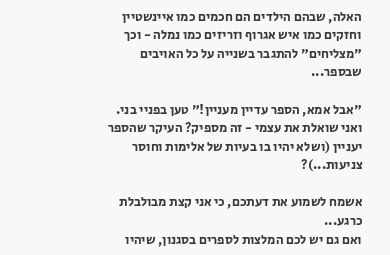האלה, שבהם הילדים הם חכמים כמו איינשטיין וחזקים כמו איש אגרוף וזריזים כמו נמלה - וכך "מצליחים" להתגבר בשנייה על כל האויבים שבספר...

"אבל אמא, הספר עדיין מעניין!" טען בפניי בני.
ואני שואלת את עצמי - זה מספיק? העיקר שהספר יעניין (ושלא יהיו בו בעיות של אלימות וחוסר צניעות...)?

אשמח לשמוע את דעתכם, כי אני קצת מבולבלת כרגע...
ואם גם יש לכם המלצות לספרים בסגנון, שיהיו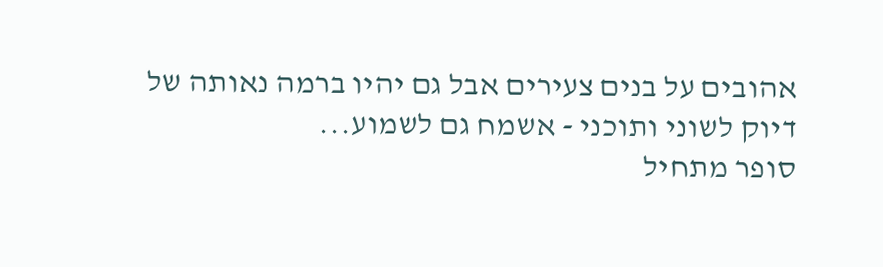אהובים על בנים צעירים אבל גם יהיו ברמה נאותה של דיוק לשוני ותוכני - אשמח גם לשמוע...
סופר מתחיל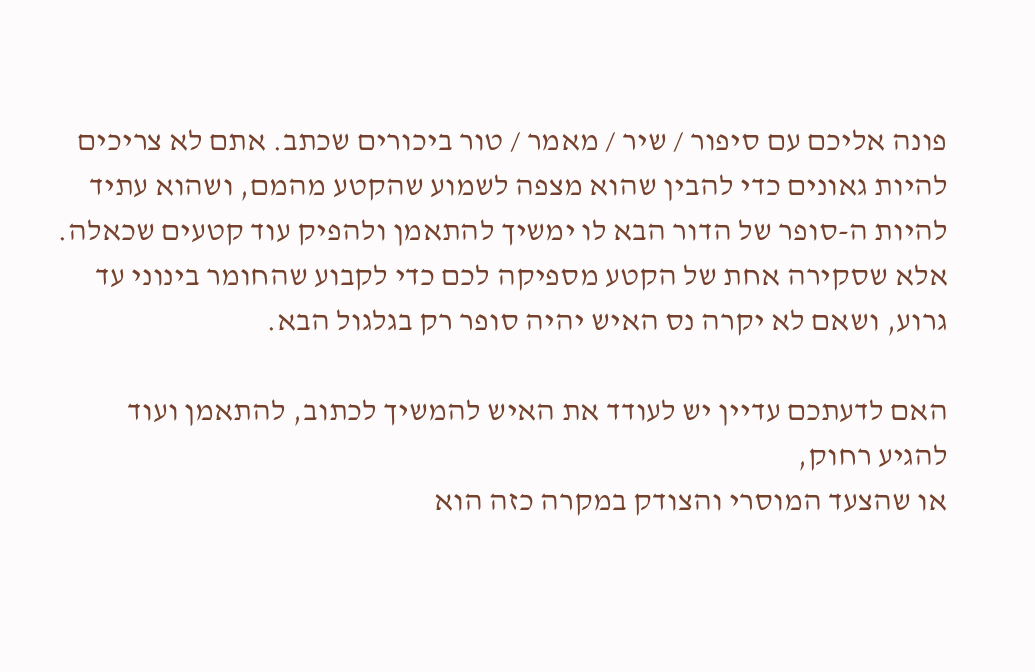פונה אליכם עם סיפור / שיר / מאמר / טור ביכורים שכתב. אתם לא צריכים להיות גאונים כדי להבין שהוא מצפה לשמוע שהקטע מהמם, ושהוא עתיד להיות ה-סופר של הדור הבא לו ימשיך להתאמן ולהפיק עוד קטעים שכאלה.
אלא שסקירה אחת של הקטע מספיקה לכם כדי לקבוע שהחומר בינוני עד גרוע, ושאם לא יקרה נס האיש יהיה סופר רק בגלגול הבא.

האם לדעתכם עדיין יש לעודד את האיש להמשיך לכתוב, להתאמן ועוד להגיע רחוק,
או שהצעד המוסרי והצודק במקרה כזה הוא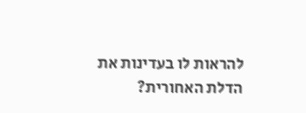להראות לו בעדינות את הדלת האחורית?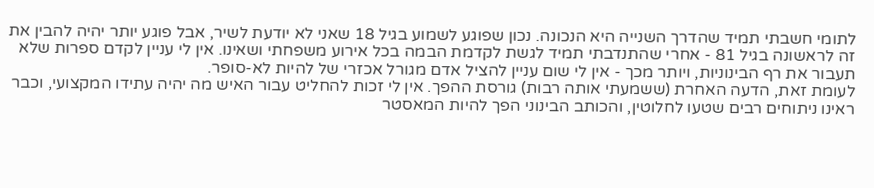לתומי חשבתי תמיד שהדרך השנייה היא הנכונה. נכון שפוגע לשמוע בגיל 18 שאני לא יודעת לשיר, אבל פוגע יותר יהיה להבין את זה לראשונה בגיל 81 - אחרי שהתנדבתי תמיד לגשת לקדמת הבמה בכל אירוע משפחתי ושאינו. אין לי עניין לקדם ספרות שלא תעבור את רף הבינוניות, ויותר מכך - אין לי שום עניין להציל אדם מגורל אכזרי של להיות לא-סופר.
לעומת זאת, הדעה האחרת (ששמעתי אותה רבות) גורסת ההפך. אין לי זכות להחליט עבור האיש מה יהיה עתידו המקצועי, וכבר ראינו ניתוחים רבים שטעו לחלוטין, והכותב הבינוני הפך להיות המאסטר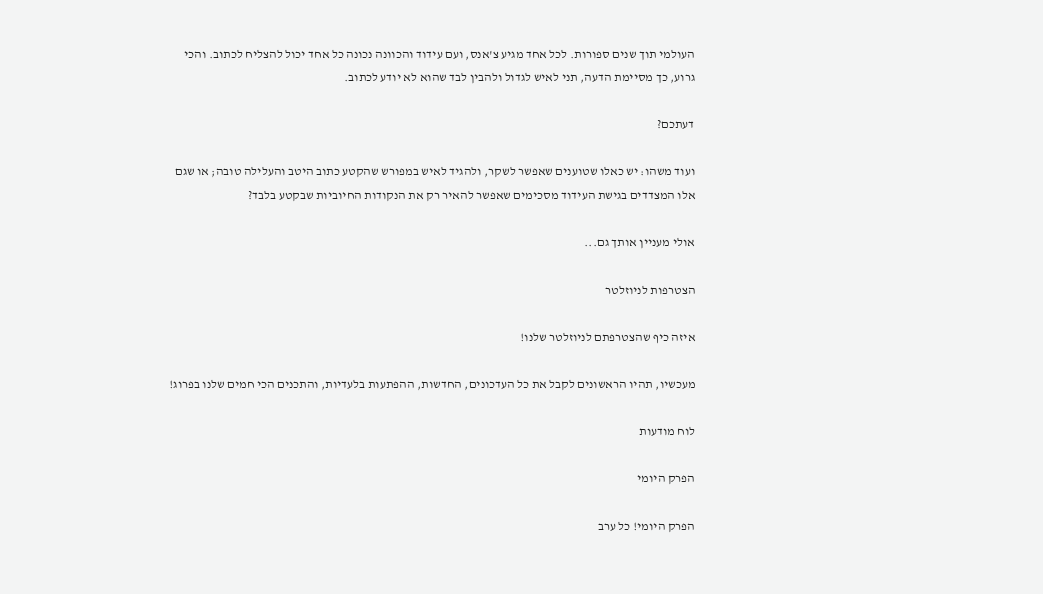העולמי תוך שנים ספורות. לכל אחד מגיע צ'אנס, ועם עידוד והכוונה נכונה כל אחד יכול להצליח לכתוב. והכי גרוע, כך מסיימת הדעה, תני לאיש לגדול ולהבין לבד שהוא לא יודע לכתוב.

דעתכם?

ועוד משהו: יש כאלו שטוענים שאפשר לשקר, ולהגיד לאיש במפורש שהקטע כתוב היטב והעלילה טובה; או שגם אלו המצדדים בגישת העידוד מסכימים שאפשר להאיר רק את הנקודות החיוביות שבקטע בלבד?

אולי מעניין אותך גם...

הצטרפות לניוזלטר

איזה כיף שהצטרפתם לניוזלטר שלנו!

מעכשיו, תהיו הראשונים לקבל את כל העדכונים, החדשות, ההפתעות בלעדיות, והתכנים הכי חמים שלנו בפרוג!

לוח מודעות

הפרק היומי

הפרק היומי! כל ערב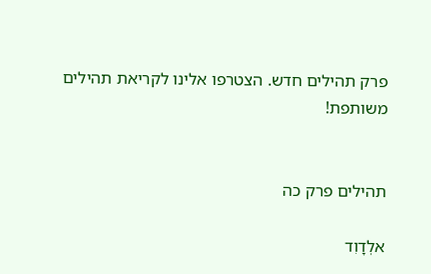פרק תהילים חדש. הצטרפו אלינו לקריאת תהילים משותפת!


תהילים פרק כה

אלְדָוִד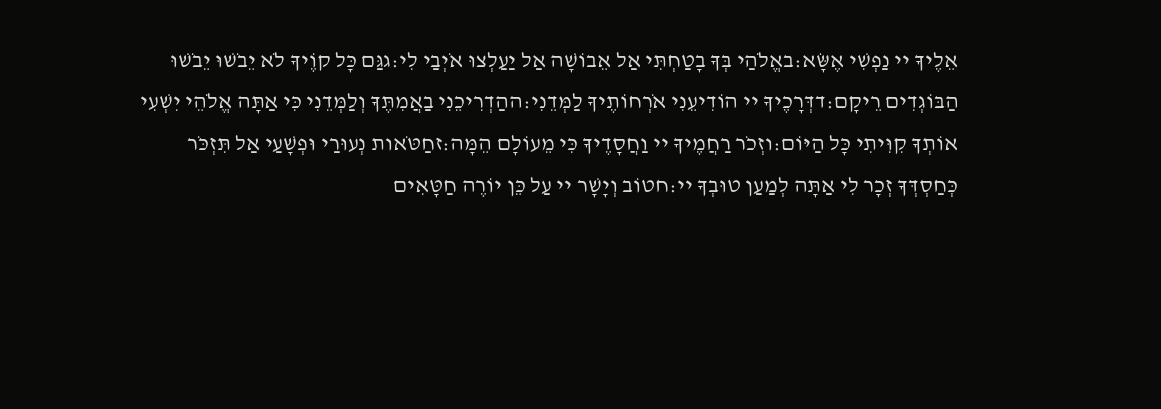אֵלֶיךָ יי נַפְשִׁי אֶשָּׂא:באֱלֹהַי בְּךָ בָטַחְתִּי אַל אֵבוֹשָׁה אַל יַעַלְצוּ אֹיְבַי לִי:גגַּם כָּל קוֶֹיךָ לֹא יֵבֹשׁוּ יֵבֹשׁוּ הַבּוֹגְדִים רֵיקָם:דדְּרָכֶיךָ יי הוֹדִיעֵנִי אֹרְחוֹתֶיךָ לַמְּדֵנִי:ההַדְרִיכֵנִי בַאֲמִתֶּךָ וְלַמְּדֵנִי כִּי אַתָּה אֱלֹהֵי יִשְׁעִי אוֹתְךָ קִוִּיתִי כָּל הַיּוֹם:וזְכֹר רַחֲמֶיךָ יי וַחֲסָדֶיךָ כִּי מֵעוֹלָם הֵמָּה:זחַטֹּאות נְעוּרַי וּפְשָׁעַי אַל תִּזְכֹּר כְּחַסְדְּךָ זְכָר לִי אַתָּה לְמַעַן טוּבְךָ יי:חטוֹב וְיָשָׁר יי עַל כֵּן יוֹרֶה חַטָּאִים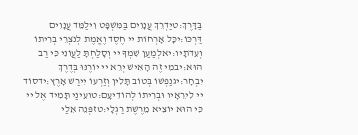בַּדָּרֶךְ:טיַדְרֵךְ עֲנָוִים בַּמִּשְׁפָּט וִילַמֵּד עֲנָוִים דַּרְכּוֹ:יכָּל אָרְחוֹת יי חֶסֶד וֶאֱמֶת לְנֹצְרֵי בְרִיתוֹ וְעֵדֹתָיו:יאלְמַעַן שִׁמְךָ יי וְסָלַחְתָּ לַעֲוֹנִי כִּי רַב הוּא:יבמִי זֶה הָאִישׁ יְרֵא יי יוֹרֶנּוּ בְּדֶרֶךְ יִבְחָר:יגנַפְשׁוֹ בְּטוֹב תָּלִין וְזַרְעוֹ יִירַשׁ אָרֶץ:ידסוֹד יי לִירֵאָיו וּבְרִיתוֹ לְהוֹדִיעָם:טועֵינַי תָּמִיד אֶל יי כִּי הוּא יוֹצִיא מֵרֶשֶׁת רַגְלָי:טזפְּנֵה אֵלַי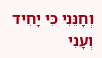וְחָנֵּנִי כִּי יָחִיד וְעָנִי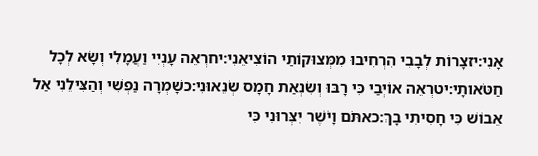אָנִי:יזצָרוֹת לְבָבִי הִרְחִיבוּ מִמְּצוּקוֹתַי הוֹצִיאֵנִי:יחרְאֵה עָנְיִי וַעֲמָלִי וְשָׂא לְכָל חַטֹּאותָי:יטרְאֵה אוֹיְבַי כִּי רָבּוּ וְשִׂנְאַת חָמָס שְׂנֵאוּנִי:כשָׁמְרָה נַפְשִׁי וְהַצִּילֵנִי אַל אֵבוֹשׁ כִּי חָסִיתִי בָךְ:כאתֹּם וָיֹשֶׁר יִצְּרוּנִי כִּי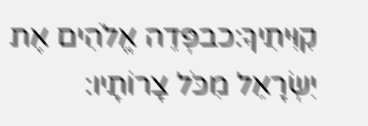קִוִּיתִיךָ:כבפְּדֵה אֱלֹהִים אֶת יִשְׂרָאֵל מִכֹּל צָרוֹתָיו: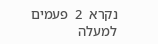נקרא  2  פעמים
למעלה